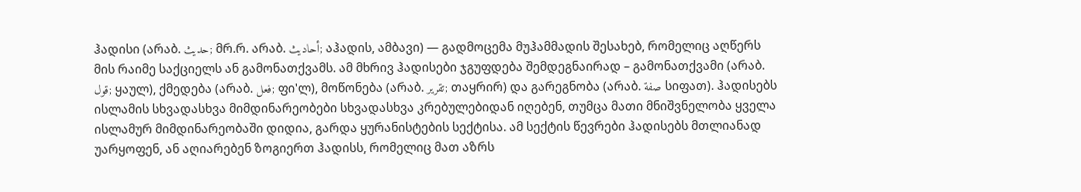ჰადისი (არაბ. حديث; მრ.რ. არაბ. أحاديث; აჰადის, ამბავი) — გადმოცემა მუჰამმადის შესახებ, რომელიც აღწერს მის რაიმე საქციელს ან გამონათქვამს. ამ მხრივ ჰადისები ჯგუფდება შემდეგნაირად – გამონათქვამი (არაბ. قول; ყაულ), ქმედება (არაბ. فعل; ფი'ლ), მოწონება (არაბ. تقرير; თაყრირ) და გარეგნობა (არაბ. صفة სიფათ). ჰადისებს ისლამის სხვადასხვა მიმდინარეობები სხვადასხვა კრებულებიდან იღებენ, თუმცა მათი მნიშვნელობა ყველა ისლამურ მიმდინარეობაში დიდია, გარდა ყურანისტების სექტისა. ამ სექტის წევრები ჰადისებს მთლიანად უარყოფენ, ან აღიარებენ ზოგიერთ ჰადისს, რომელიც მათ აზრს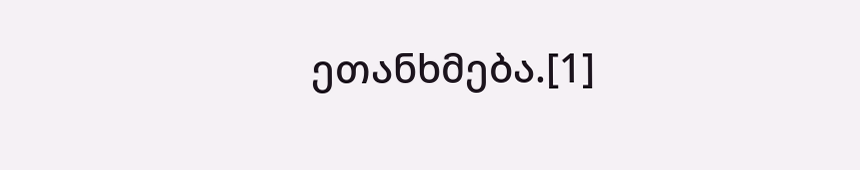ეთანხმება.[1]